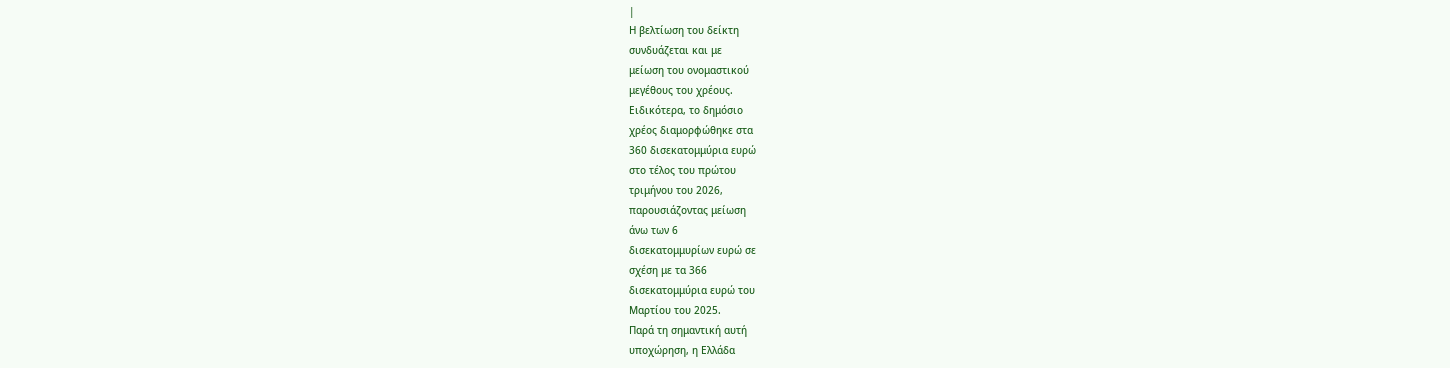|
Η βελτίωση του δείκτη
συνδυάζεται και με
μείωση του ονομαστικού
μεγέθους του χρέους.
Ειδικότερα, το δημόσιο
χρέος διαμορφώθηκε στα
360 δισεκατομμύρια ευρώ
στο τέλος του πρώτου
τριμήνου του 2026,
παρουσιάζοντας μείωση
άνω των 6
δισεκατομμυρίων ευρώ σε
σχέση με τα 366
δισεκατομμύρια ευρώ του
Μαρτίου του 2025.
Παρά τη σημαντική αυτή
υποχώρηση, η Ελλάδα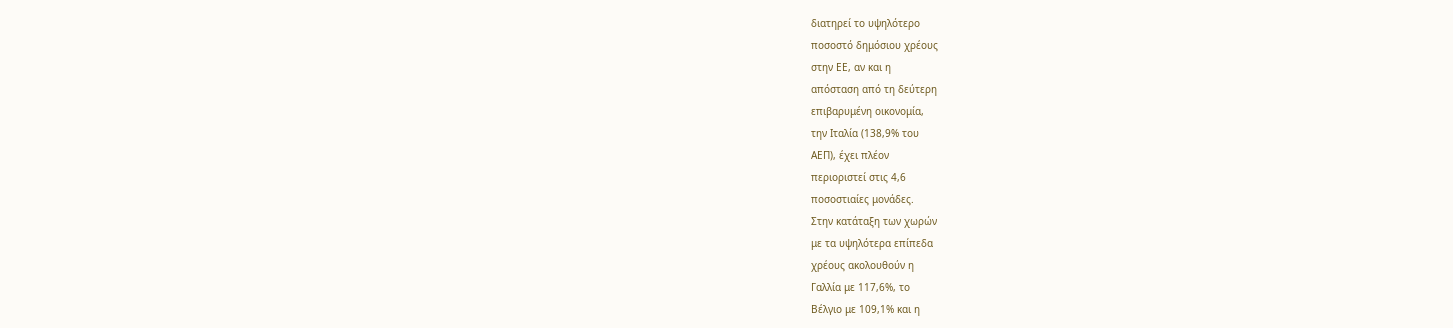διατηρεί το υψηλότερο
ποσοστό δημόσιου χρέους
στην ΕΕ, αν και η
απόσταση από τη δεύτερη
επιβαρυμένη οικονομία,
την Ιταλία (138,9% του
ΑΕΠ), έχει πλέον
περιοριστεί στις 4,6
ποσοστιαίες μονάδες.
Στην κατάταξη των χωρών
με τα υψηλότερα επίπεδα
χρέους ακολουθούν η
Γαλλία με 117,6%, το
Βέλγιο με 109,1% και η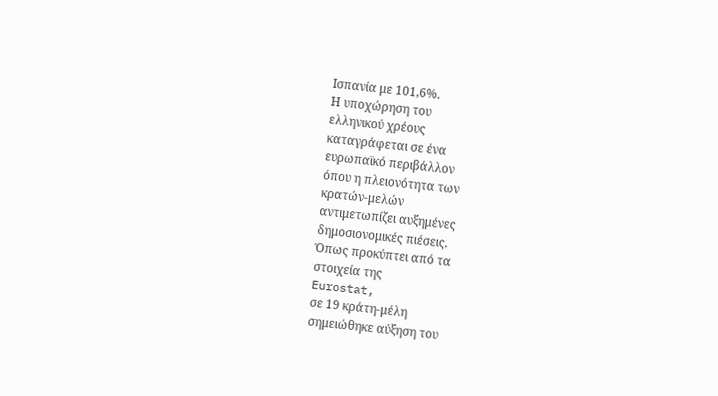Ισπανία με 101,6%.
Η υποχώρηση του
ελληνικού χρέους
καταγράφεται σε ένα
ευρωπαϊκό περιβάλλον
όπου η πλειονότητα των
κρατών-μελών
αντιμετωπίζει αυξημένες
δημοσιονομικές πιέσεις.
Όπως προκύπτει από τα
στοιχεία της
Eurostat,
σε 19 κράτη-μέλη
σημειώθηκε αύξηση του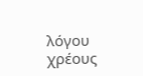λόγου χρέους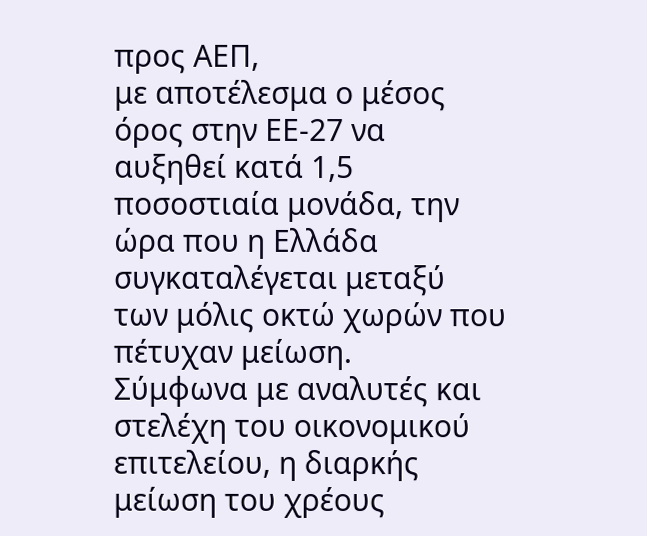προς ΑΕΠ,
με αποτέλεσμα ο μέσος
όρος στην ΕΕ-27 να
αυξηθεί κατά 1,5
ποσοστιαία μονάδα, την
ώρα που η Ελλάδα
συγκαταλέγεται μεταξύ
των μόλις οκτώ χωρών που
πέτυχαν μείωση.
Σύμφωνα με αναλυτές και
στελέχη του οικονομικού
επιτελείου, η διαρκής
μείωση του χρέους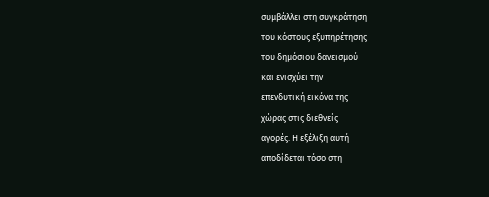συμβάλλει στη συγκράτηση
του κόστους εξυπηρέτησης
του δημόσιου δανεισμού
και ενισχύει την
επενδυτική εικόνα της
χώρας στις διεθνείς
αγορές. Η εξέλιξη αυτή
αποδίδεται τόσο στη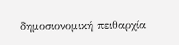δημοσιονομική πειθαρχία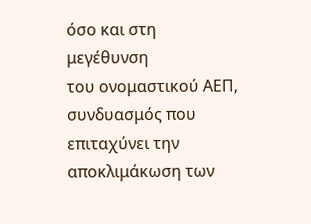όσο και στη μεγέθυνση
του ονομαστικού ΑΕΠ,
συνδυασμός που
επιταχύνει την
αποκλιμάκωση των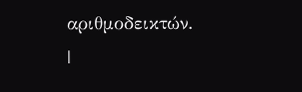αριθμοδεικτών.
|